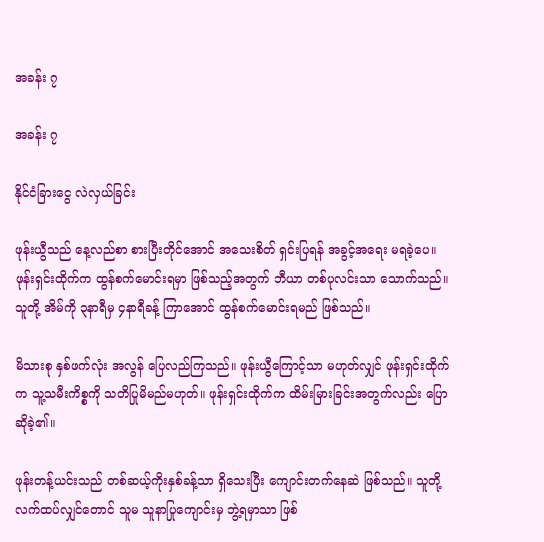အခန်း ၇

အခန်း ၇

နိုင်ငံခြားငွေ လဲလှယ်ခြင်း

ဖုန်းယွီသည် နေ့လည်စာ စားပြီးတိုင်အောင် အသေးစိတ် ရှင်းပြရန် အခွင့်အရေး မရခဲ့ပေ။ ဖုန်းရှင်းထိုက်က ထွန်စက်မောင်းရမှာ ဖြစ်သည့်အတွက် ဘီယာ တစ်ပုလင်းသာ သောက်သည်။ သူတို့ အိမ်ကို ၃နာရီမှ ၄နာရီခန့် ကြာအောင် ထွန်စက်မောင်းရမည် ဖြစ်သည်။

မိသားစု နှစ်ဖက်လုံး အလွန် ပြေလည်ကြသည်။ ဖုန်းယွီကြောင့်သာ မဟုတ်လျှင် ဖုန်းရှင်းထိုက်က သူ့သမီးကိစ္စကို သတိပြုမိမည်မဟုတ်။ ဖုန်းရှင်းထိုက်က ထိမ်းမြားခြင်းအတွက်လည်း ပြောဆိုခဲ့၏။

ဖုန်းတန့်ယင်းသည် တစ်ဆယ့်ကိုးနှစ်ခန့်သာ ရှိသေးပြီး ကျောင်းတက်နေဆဲ ဖြစ်သည်။ သူတို့ လက်ထပ်လျှင်တောင် သူမ သူနာပြုကျောင်းမှ ဘွဲ့ရမှာသာ ဖြစ်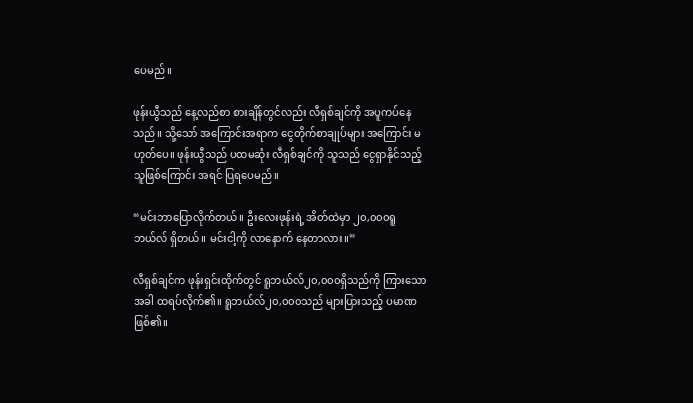ပေမည်။

ဖုန်းယွီသည် နေ့လည်စာ စားချိန်တွင်လည်း လီရှစ်ချင်ကို အပူကပ်နေသည်။ သို့သော် အကြောင်းအရာက ငွေတိုက်စာချုပ်များ အကြောင်း မဟုတ်ပေ။ ဖုန်းယွီသည် ပထမဆုံး လီရှစ်ချင်ကို သူသည် ငွေရှာနိုင်သည့် သူဖြစ်ကြောင်း အရင် ပြရပေမည်။

“မင်းဘာပြောလိုက်တယ်။ ဦးလေးဖုန်းရဲ့ အိတ်ထဲမှာ ၂၀,၀၀၀ရူဘယ်လ် ရှိတယ်။ မင်းငါ့ကို လာနောက် နေတာလား။”

လီရှစ်ချင်က ဖုန်းရှင်းထိုက်တွင် ရူဘယ်လ်၂၀,၀၀၀ရှိသည်ကို ကြားသောအခါ ထရပ်လိုက်၏။ ရူဘယ်လ်၂၀,၀၀၀သည် များပြားသည့် ပမာဏ ဖြစ်၏။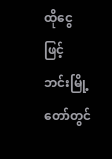ထိုငွေဖြင့် ဘင်းမြို့တော်တွင်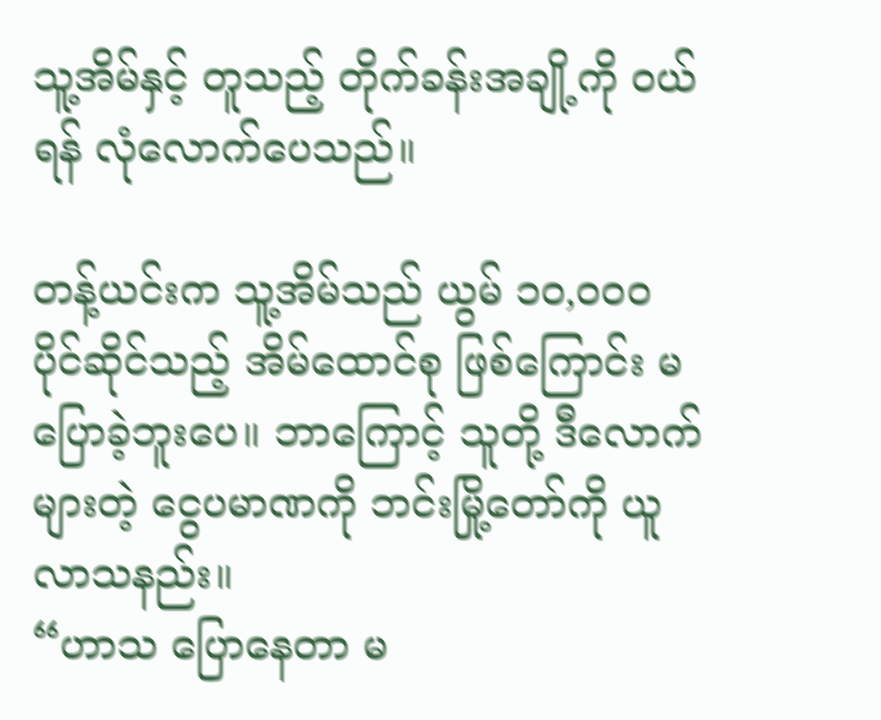သူ့အိမ်နှင့် တူသည့် တိုက်ခန်းအချို့ကို ဝယ်ရန် လုံလောက်ပေသည်။

တန့်ယင်းက သူ့အိမ်သည် ယွမ် ၁၀,၀၀၀ ပိုင်ဆိုင်သည့် အိမ်ထောင်စု ဖြစ်ကြောင်း မပြောခဲ့ဘူးပေ။ ဘာကြောင့် သူတို့ ဒီလောက်များတဲ့ ငွေပမာဏကို ဘင်းမြို့တော်ကို ယူလာသနည်း။
“ဟာသ ပြောနေတာ မ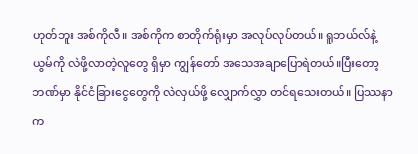ဟုတ်ဘူး အစ်ကိုလီ။ အစ်ကိုက စာတိုက်ရုံးမှာ အလုပ်လုပ်တယ်။ ရူဘယ်လ်နဲ့ ယွမ်ကို လဲဖို့လာတဲ့လူတွေ ရှိမှာ ကျွန်တော် အသေအချာပြောရဲတယ်။ပြီးတော့ ဘဏ်မှာ နိုင်ငံခြားငွေတွေကို လဲလှယ်ဖို့ လျှောက်လွှာ တင်ရသေးတယ်။ ပြဿနာက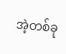အဲ့တစ်ခု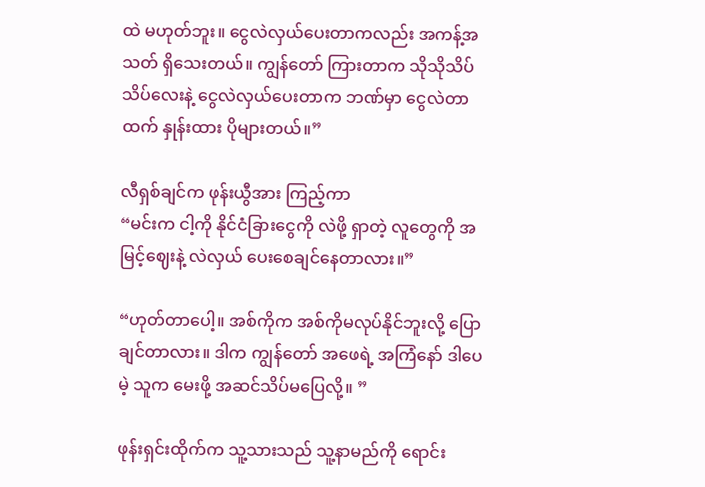ထဲ မဟုတ်ဘူး။ ငွေလဲလှယ်ပေးတာကလည်း အကန့်အသတ် ရှိသေးတယ်။ ကျွန်တော် ကြားတာက သိုသိုသိပ်သိပ်လေးနဲ့ ငွေလဲလှယ်ပေးတာက ဘဏ်မှာ ငွေလဲတာထက် နှုန်းထား ပိုများတယ်။”

လီရှစ်ချင်က ဖုန်းယွီအား ကြည့်ကာ
“မင်းက ငါ့ကို နိုင်ငံခြားငွေကို လဲဖို့ ရှာတဲ့ လူတွေကို အမြင့်ဈေးနဲ့ လဲလှယ် ပေးစေချင်နေတာလား။”

“ဟုတ်တာပေါ့။ အစ်ကိုက အစ်ကိုမလုပ်နိုင်ဘူးလို့ ပြောချင်တာလား။ ဒါက ကျွန်တော် အဖေရဲ့ အကြံနော် ဒါပေမဲ့ သူက မေးဖို့ အဆင်သိပ်မပြေလို့။ ”

ဖုန်းရှင်းထိုက်က သူ့သားသည် သူ့နာမည်ကို ရောင်း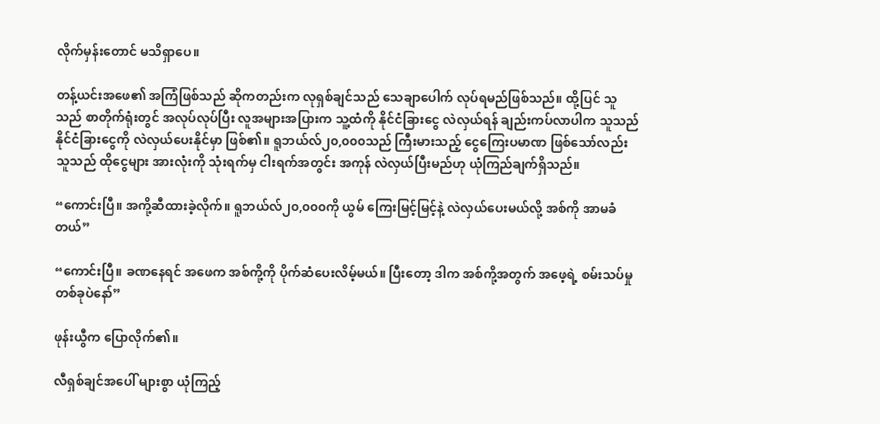လိုက်မှန်းတောင် မသိရှာပေ။

တန့်ယင်းအဖေ၏ အကြံဖြစ်သည် ဆိုကတည်းက လုရှစ်ချင်သည် သေချာပေါက် လုပ်ရမည်ဖြစ်သည်။ ထို့ပြင် သူသည် စာတိုက်ရုံးတွင် အလုပ်လုပ်ပြီး လူအများအပြားက သူ့ထံကို နိုင်ငံခြားငွေ လဲလှယ်ရန် ချည်းကပ်လာပါက သူသည် နိုင်ငံခြားငွေကို လဲလှယ်ပေးနိုင်မှာ ဖြစ်၏။ ရူဘယ်လ်၂၀,၀၀၀သည် ကြီးမားသည့် ငွေကြေးပမာဏ ဖြစ်သော်လည်း သူသည် ထိုငွေများ အားလုံးကို သုံးရက်မှ ငါးရက်အတွင်း အကုန် လဲလှယ်ပြီးမည်ဟု ယုံကြည်ချက်ရှိသည်။

“ကောင်းပြီ။ အကို့ဆီထားခဲ့လိုက်။ ရူဘယ်လ်၂၀,၀၀၀ကို ယွမ် ကြေးမြင့်မြင့်နဲ့ လဲလှယ်ပေးမယ်လို့ အစ်ကို အာမခံတယ်”

“ကောင်းပြီ။ ခဏနေရင် အဖေက အစ်ကို့ကို ပိုက်ဆံပေးလိမ့်မယ်။ ပြီးတော့ ဒါက အစ်ကို့အတွက် အဖေ့ရဲ့ စမ်းသပ်မှု တစ်ခုပဲနော်”

ဖုန်းယွီက ပြောလိုက်၏။

လီရှစ်ချင်အပေါ် များစွာ ယုံကြည့်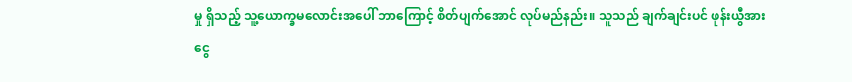မှု ရှိသည့် သူ့ယောက္ခမလောင်းအပေါ် ဘာကြောင့် စိတ်ပျက်အောင် လုပ်မည်နည်း။ သူသည် ချက်ချင်းပင် ဖုန်းယွီအား ငွေ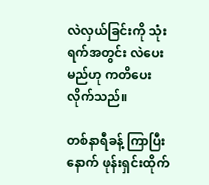လဲလှယ်ခြင်းကို သုံးရက်အတွင်း လဲပေးမည်ဟု ကတိပေး လိုက်သည်။

တစ်နာရီခန့် ကြာပြီးနောက် ဖုန်းရှင်းထိုက်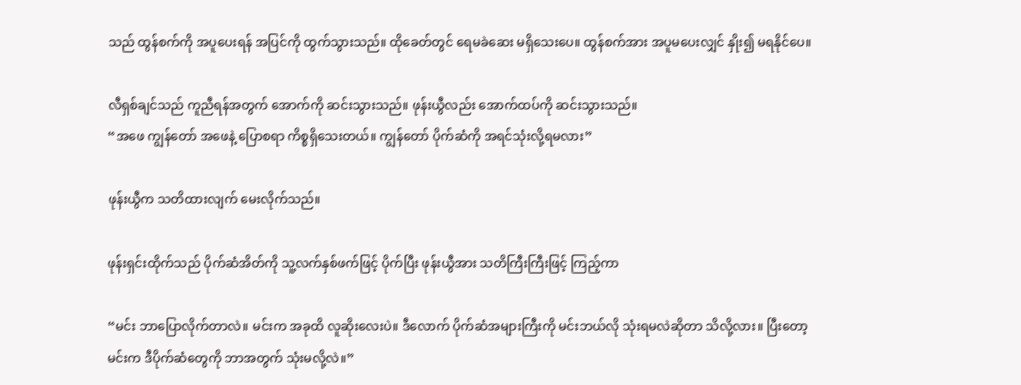သည် ထွန်စက်ကို အပူပေးရန် အပြင်ကို ထွက်သွားသည်။ ထိုခေတ်တွင် ရေမခဲဆေး မရှိသေးပေ။ ထွန်စက်အား အပူမပေးလျှင် နှိုး၍ မရနိုင်ပေ။

လီရှစ်ချင်သည် ကူညီရန်အတွက် အောက်ကို ဆင်းသွားသည်။ ဖုန်းယွီလည်း အောက်ထပ်ကို ဆင်းသွားသည်။
“အဖေ ကျွန်တော် အဖေနဲ့ ပြောစရာ ကိစ္စရှိသေးတယ်။ ကျွန်တော် ပိုက်ဆံကို အရင်သုံးလို့ရမလား”

ဖုန်းယွီက သတိထားလျက် မေးလိုက်သည်။

ဖုန်းရှင်းထိုက်သည် ပိုက်ဆံအိတ်ကို သူ့လက်နှစ်ဖက်ဖြင့် ပိုက်ပြီး ဖုန်းယွီအား သတိကြီးကြီးဖြင့် ကြည့်ကာ

“မင်း ဘာပြောလိုက်တာလဲ။ မင်းက အခုထိ လူဆိုးလေးပဲ။ ဒီလောက် ပိုက်ဆံအများကြီးကို မင်းဘယ်လို သုံးရမလဲဆိုတာ သိလို့လား။ ပြီးတော့ မင်းက ဒီပိုက်ဆံတွေကို ဘာအတွက် သုံးမလို့လဲ။”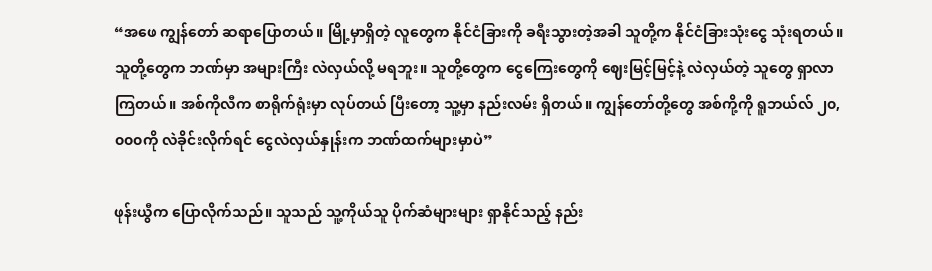“အဖေ ကျွန်တော် ဆရာပြောတယ်။ မြို့မှာရှိတဲ့ လူတွေက နိုင်ငံခြားကို ခရီးသွားတဲ့အခါ သူတို့က နိုင်ငံခြားသုံးငွေ သုံးရတယ်။ သူတို့တွေက ဘဏ်မှာ အများကြီး လဲလှယ်လို့ မရဘူး။ သူတို့တွေက ငွေကြေးတွေကို ဈေးမြင့်မြင့်နဲ့ လဲလှယ်တဲ့ သူတွေ ရှာလာကြတယ်။ အစ်ကိုလီက စာရိုက်ရုံးမှာ လုပ်တယ် ပြီးတော့ သူ့မှာ နည်းလမ်း ရှိတယ်။ ကျွန်တော်တို့တွေ အစ်ကို့ကို ရူဘယ်လ် ၂၀,၀၀၀ကို လဲခိုင်းလိုက်ရင် ငွေလဲလှယ်နှုန်းက ဘဏ်ထက်များမှာပဲ”

ဖုန်းယွီက ပြောလိုက်သည်။ သူသည် သူ့ကိုယ်သူ ပိုက်ဆံများများ ရှာနိုင်သည့် နည်း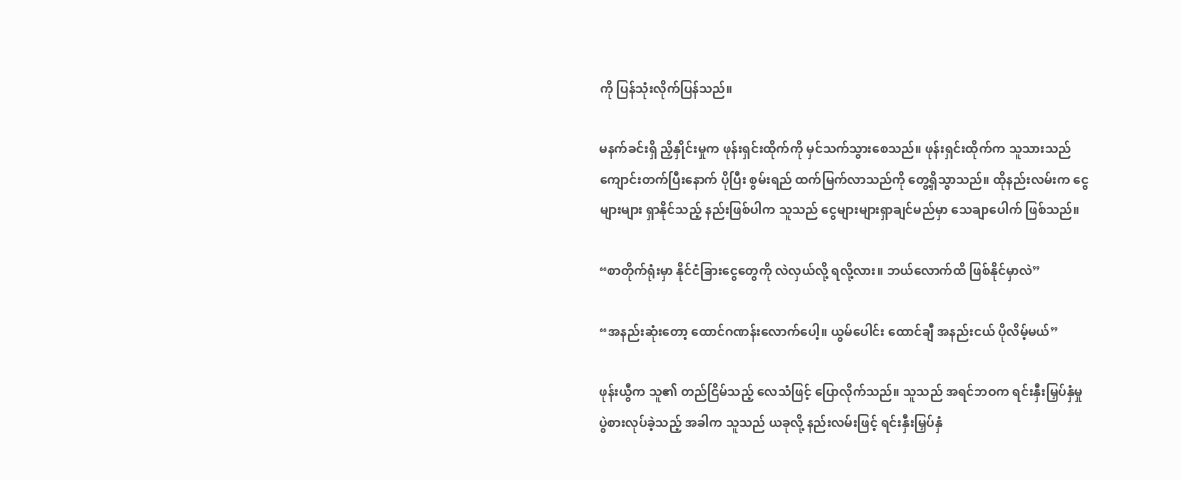ကို ပြန်သုံးလိုက်ပြန်သည်။

မနက်ခင်းရှိ ညှိနှိုင်းမှုက ဖုန်းရှင်းထိုက်ကို မှင်သက်သွားစေသည်။ ဖုန်းရှင်းထိုက်က သူသားသည် ကျောင်းတက်ပြီးနောက် ပိုပြီး စွမ်းရည် ထက်မြက်လာသည်ကို တွေ့ရှိသွာသည်။ ထိုနည်းလမ်းက ငွေများများ ရှာနိုင်သည့် နည်းဖြစ်ပါက သူသည် ငွေများများရှာချင်မည်မှာ သေချာပေါက် ဖြစ်သည်။

“စာတိုက်ရုံးမှာ နိုင်ငံခြားငွေတွေကို လဲလှယ်လို့ ရလို့လား။ ဘယ်လောက်ထိ ဖြစ်နိုင်မှာလဲ”

“အနည်းဆုံးတော့ ထောင်ဂဏန်းလောက်ပေါ့။ ယွမ်ပေါင်း ထောင်ချီ အနည်းငယ် ပိုလိမ့်မယ်”

ဖုန်းယွီက သူ၏ တည်ငြိမ်သည့် လေသံဖြင့် ပြောလိုက်သည်။ သူသည် အရင်ဘဝက ရင်းနှီးမြှပ်နှံမှု ပွဲစားလုပ်ခဲ့သည့် အခါက သူသည် ယခုလို့ နည်းလမ်းဖြင့် ရင်းနှီးမြှပ်နှံ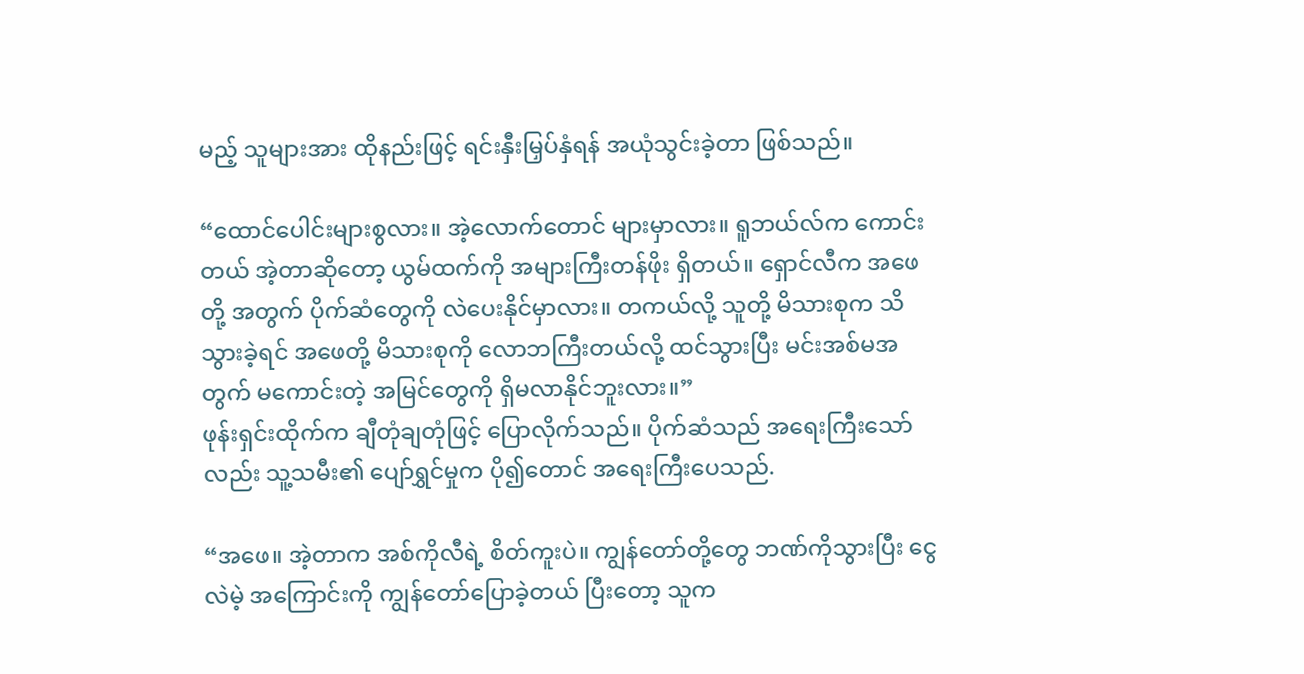မည့် သူများအား ထိုနည်းဖြင့် ရင်းနှီးမြှပ်နှံရန် အယုံသွင်းခဲ့တာ ဖြစ်သည်။

“ထောင်ပေါင်းများစွလား။ အဲ့လောက်တောင် များမှာလား။ ရူဘယ်လ်က ကောင်းတယ် အဲ့တာဆိုတော့ ယွမ်ထက်ကို အများကြီးတန်ဖိုး ရှိတယ်။ ရှောင်လီက အဖေတို့ အတွက် ပိုက်ဆံတွေကို လဲပေးနိုင်မှာလား။ တကယ်လို့ သူတို့ မိသားစုက သိသွားခဲ့ရင် အဖေတို့ မိသားစုကို လောဘကြီးတယ်လို့ ထင်သွားပြီး မင်းအစ်မအတွက် မကောင်းတဲ့ အမြင်တွေကို ရှိမလာနိုင်ဘူးလား။”
ဖုန်းရှင်းထိုက်က ချီတုံချတုံဖြင့် ပြောလိုက်သည်။ ပိုက်ဆံသည် အရေးကြီးသော်လည်း သူ့သမီး၏ ပျော်ရွှင်မှုက ပို‌၍တောင် အရေးကြီးပေသည်.

“အဖေ။ အဲ့တာက အစ်ကိုလီရဲ့ စိတ်ကူးပဲ။ ကျွန်တော်တို့တွေ ဘဏ်ကိုသွားပြီး ငွေလဲမဲ့ အကြောင်းကို ကျွန်တော်ပြောခဲ့တယ် ပြီးတော့ သူက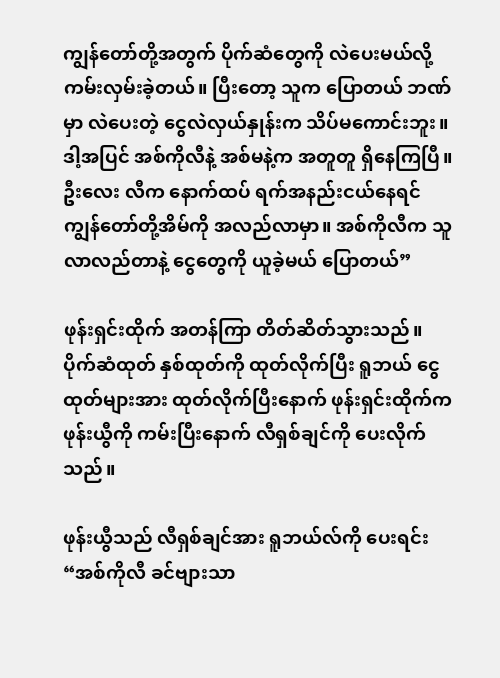ကျွန်တော်တို့အတွက် ပိုက်ဆံတွေကို လဲပေးမယ်လို့ ကမ်းလှမ်းခဲ့တယ်။ ပြီးတော့ သူက ပြောတယ် ဘဏ်မှာ လဲပေးတဲ့ ငွေလဲလှယ်နှုန်းက သိပ်မကောင်းဘူး။ ဒါ့အပြင် အစ်ကိုလီနဲ့ အစ်မနဲ့က အတူတူ ရှိနေကြပြီ။ ဦးလေး လီက နောက်ထပ် ရက်အနည်းငယ်နေရင် ကျွန်တော်တို့အိမ်ကို အလည်လာမှာ။ အစ်ကိုလီက သူလာလည်တာနဲ့ ငွေတွေကို ယူခဲ့မယ် ပြောတယ်”

ဖုန်းရှင်းထိုက် အတန်ကြာ တိတ်ဆိတ်သွားသည်။ ပိုက်ဆံထုတ် နှစ်ထုတ်ကို ထုတ်လိုက်ပြီး ရူဘယ် ငွေထုတ်များအား ထုတ်လိုက်ပြီးနောက် ဖုန်းရှင်းထိုက်က ဖုန်းယွီကို ကမ်းပြီးနောက် လီရှစ်ချင်ကို ပေးလိုက်သည်။

ဖုန်းယွီသည် လီရှစ်ချင်အား ရူဘယ်လ်ကို ပေးရင်း
“အစ်ကိုလီ ခင်ဗျားသာ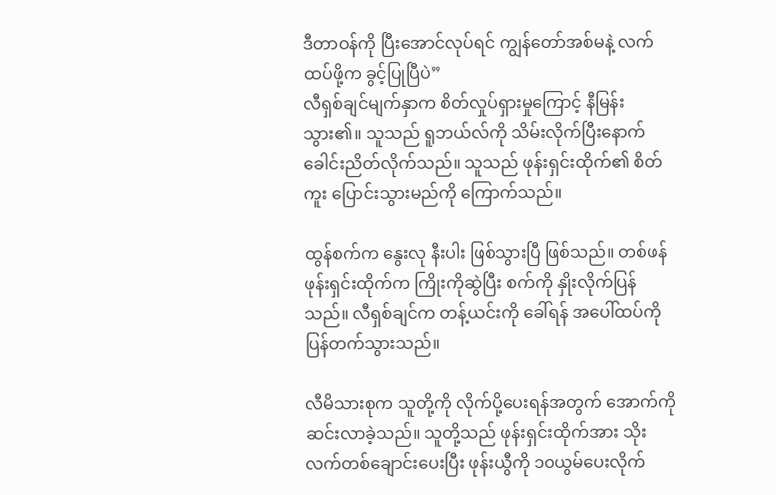ဒီတာဝန်ကို ပြီးအောင်လုပ်ရင် ကျွန်တော်အစ်မနဲ့ လက်ထပ်ဖို့က ခွင့်ပြုပြီပဲ”
လီရှစ်ချင်မျက်နှာက စိတ်လှုပ်ရှားမှုကြောင့် နီမြန်းသွား၏။ သူသည် ရူဘယ်လ်ကို သိမ်းလိုက်ပြီးနောက် ခေါင်းညိတ်လိုက်သည်။ သူသည် ဖုန်းရှင်းထိုက်၏ စိတ်ကူး ပြောင်းသွားမည်ကို ကြောက်သည်။

ထွန်စက်က နွေးလု နီးပါး ဖြစ်သွားပြီ ဖြစ်သည်။ တစ်ဖန် ဖုန်းရှင်းထိုက်က ကြိုးကိုဆွဲပြီး စက်ကို နှိုးလိုက်ပြန်သည်။ လီရှစ်ချင်က တန့်ယင်းကို ခေါ်ရန် အပေါ်ထပ်ကို ပြန်တက်သွားသည်။

လီမိသားစုက သူတို့ကို လိုက်ပို့ပေးရန်အတွက် အောက်ကို ဆင်းလာခဲ့သည်။ သူတို့သည် ဖုန်းရှင်းထိုက်အား သိုးလက်တစ်ချောင်းပေးပြီး ဖုန်းယွီကို ၁၀ယွမ်ပေးလိုက်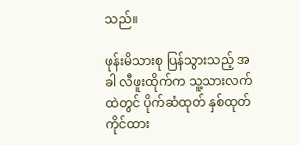သည်။

ဖုန်းမိသားစု ပြန်သွားသည့် အခါ လီဖူးထိုက်က သူ့သားလက်ထဲတွင် ပိုက်ဆံထုတ် နှစ်ထုတ် ကိုင်ထား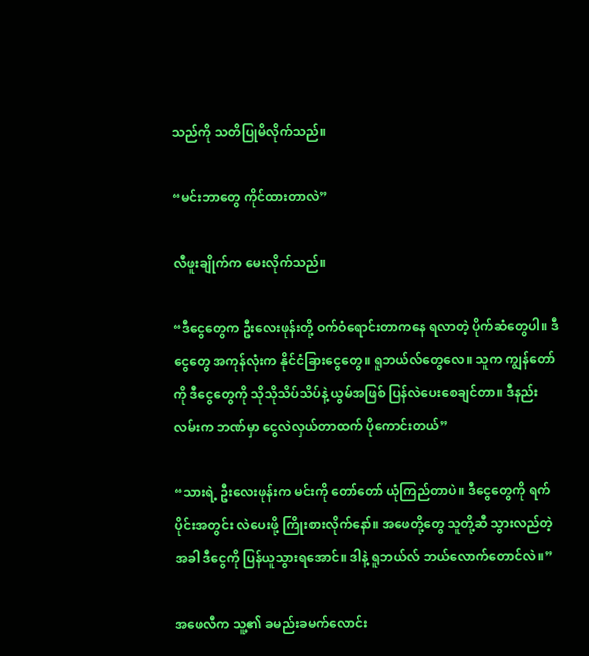သည်ကို သတိပြုမိလိုက်သည်။

“မင်းဘာတွေ ကိုင်ထားတာလဲ”

လီဖူးချိုက်က မေးလိုက်သည်။

“ဒီငွေတွေက ဦးလေးဖုန်းတို့ ဝက်ဝံရောင်းတာကနေ ရလာတဲ့ ပိုက်ဆံတွေပါ။ ဒီငွေတွေ အကုန်လုံးက နိုင်ငံခြားငွေတွေ။ ရူဘယ်လ်တွေလေ။ သူက ကျွန်တော်ကို ဒီငွေတွေကို သိုသိုသိပ်သိပ်နဲ့ ယွမ်အဖြစ် ပြန်လဲပေးစေချင်တာ။ ဒီနည်းလမ်းက ဘဏ်မှာ ငွေလဲလှယ်တာထက် ပိုကောင်းတယ်”

“သားရဲ့ ဦးလေးဖုန်းက မင်းကို တော်တော် ယုံကြည်တာပဲ။ ဒီငွေတွေကို ရက်ပိုင်းအတွင်း လဲပေးဖို့ ကြိုးစားလိုက်နော်။ အဖေတို့တွေ သူတို့ဆီ သွားလည်တဲ့အခါ ဒီငွေကို ပြန်ယူသွားရအောင်။ ဒါနဲ့ ရူဘယ်လ် ဘယ်လောက်တောင်လဲ။”

အဖေလီက သူ့၏ ခမည်းခမက်လောင်း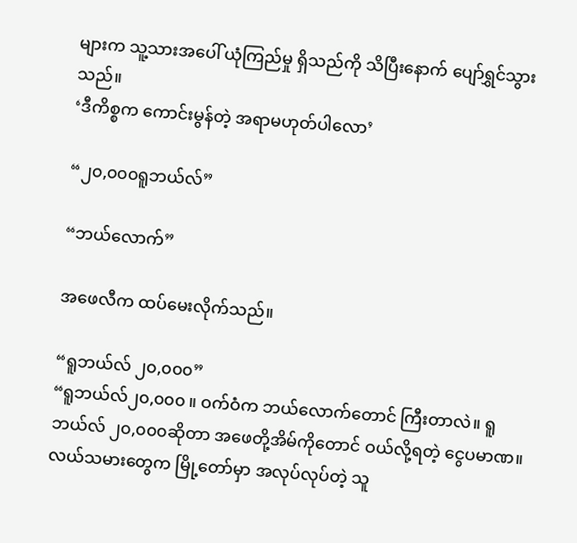များက သူ့သားအပေါ် ယုံကြည်မှု ရှိသည်ကို သိပြီးနောက် ပျော်ရွှင်သွားသည်။
‘ဒီကိစ္စက ကောင်းမွန်တဲ့ အရာမဟုတ်ပါလော’

“၂၀,၀၀၀ရူဘယ်လ်”

“ဘယ်လောက်”

အဖေလီက ထပ်မေးလိုက်သည်။

“ရူဘယ်လ် ၂၀,၀၀၀”
“ရူဘယ်လ်၂၀,၀၀၀ ။ ဝက်ဝံက ဘယ်လောက်တောင် ကြီးတာလဲ။ ရူဘယ်လ် ၂၀,၀၀၀ဆိုတာ အဖေတို့အိမ်ကိုတောင် ဝယ်လို့ရတဲ့ ငွေပမာဏ။ လယ်သမားတွေက မြို့တော်မှာ အလုပ်လုပ်တဲ့ သူ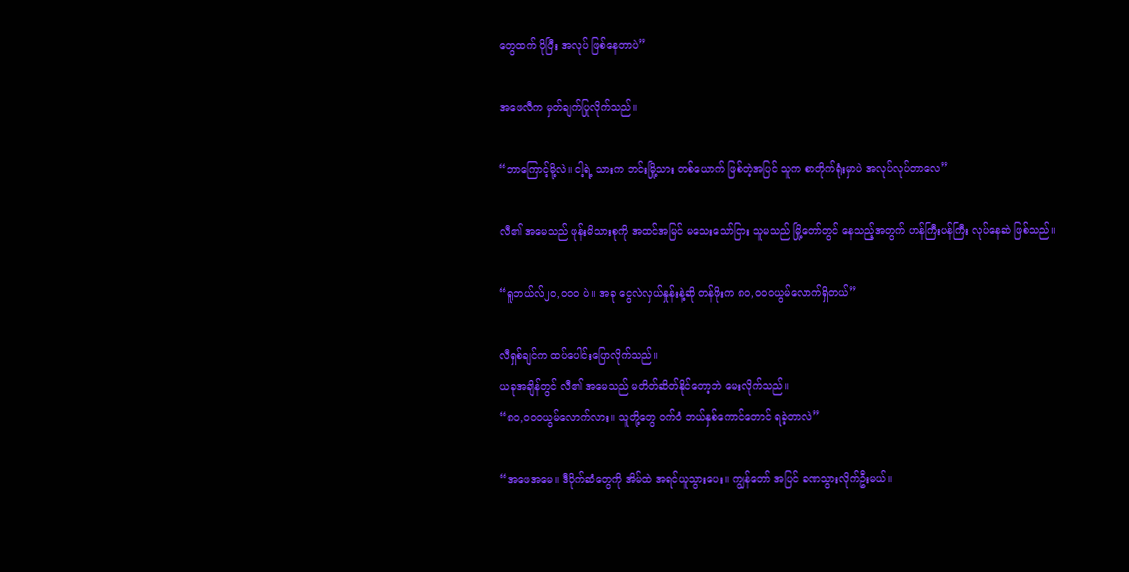တွေထက် ပိုပြီး အလုပ် ဖြစ်နေတာပဲ”

အဖေလီက မှတ်ချက်ပြုလိုက်သည်။

“ဘာကြောင့်မို့လဲ။ ငါ့ရဲ့ သားက ဘင်းမြို့သား တစ်ယောက် ဖြစ်တဲ့အပြင် သူက စာတိုက်ရုံးမှာပဲ အလုပ်လုပ်တာလေ”

လီ၏ အမေသည် ဖုန်းမိသားစုကို အထင်အမြင် မသေးသော်ငြား သူမသည် မြို့တော်တွင် နေသည့်အတွက် ဟန်ကြီးပန်ကြီး လုပ်နေဆဲ ဖြစ်သည်။

“ရူဘယ်လ်၂၀,၀၀၀ ပဲ။ အခု ငွေလဲလှယ်နှုန်းနဲ့ဆို တန်ဖိုးက ၈၀,၀၀၀ယွမ်လောက်ရှိတယ်”

လီရှစ်ချင်က ထပ်ပေါင်းပြောလိုက်သည်။
ယခုအချိန်တွင် လီ၏ အမေသည် မတိတ်ဆိတ်နိုင်တော့ဘဲ မေးလိုက်သည်။
“၈၀,၀၀၀ယွမ်လောက်လား။ သူတို့တွေ ဝက်ဝံ ဘယ်နှစ်ကောင်တောင် ရခဲ့တာလဲ”

“အဖေအမေ။ ဒီပိုက်ဆံတွေကို အိမ်ထဲ အရင်ယူသွားပေး။ ကျွန်တော် အပြင် ခဏသွားလိုက်ဦးမယ်။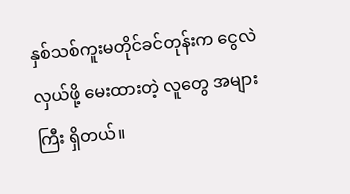နှစ်သစ်ကူးမတိုင်ခင်တုန်းက ငွေလဲလှယ်ဖို့ မေးထားတဲ့ လူတွေ အများကြီး ရှိတယ်။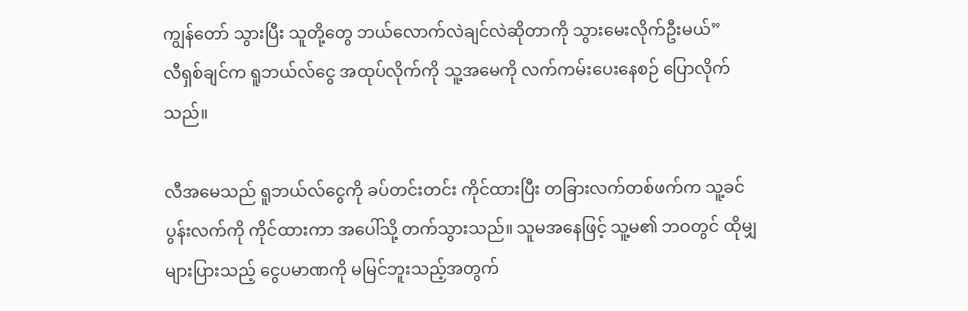ကျွန်တော် သွားပြီး သူတို့တွေ ဘယ်လောက်လဲချင်လဲဆိုတာကို သွားမေးလိုက်ဦးမယ်”
လီရှစ်ချင်က ရူဘယ်လ်ငွေ အထုပ်လိုက်ကို သူ့အမေကို လက်ကမ်းပေးနေစဉ် ပြောလိုက်သည်။

လီအမေသည် ရူဘယ်လ်ငွေကို ခပ်တင်းတင်း ကိုင်ထားပြီး တခြားလက်တစ်ဖက်က သူ့ခင်ပွန်းလက်ကို ကိုင်ထားကာ အပေါ်သို့ တက်သွားသည်။ သူမအနေဖြင့် သူ့မ၏ ဘဝတွင် ထိုမျှ များပြားသည့် ငွေပမာဏကို မမြင်ဘူးသည့်အတွက်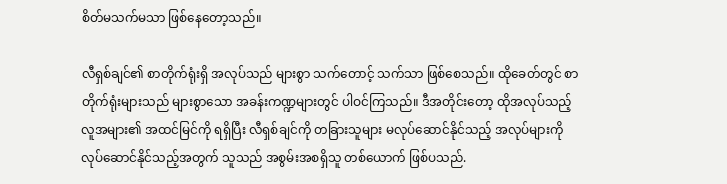စိတ်မသက်မသာ ဖြစ်နေတော့သည်။

လီရှစ်ချင်၏ စာတိုက်ရုံးရှိ အလုပ်သည် များစွာ သက်တောင့် သက်သာ ဖြစ်စေသည်။ ထိုခေတ်တွင် စာတိုက်ရုံးများသည် များစွာသော အခန်းကဏ္ဍများတွင် ပါဝင်ကြသည်။ ဒီအတိုင်းတော့ ထိုအလုပ်သည့် လူအများ၏ အထင်မြင်ကို ရရှိပြီး လီရှစ်ချင်ကို တခြားသူများ မလုပ်ဆောင်နိုင်သည့် အလုပ်များကို လုပ်ဆောင်နိုင်သည့်အတွက် သူသည် အစွမ်းအစရှိသူ တစ်ယောက် ဖြစ်ပသည်.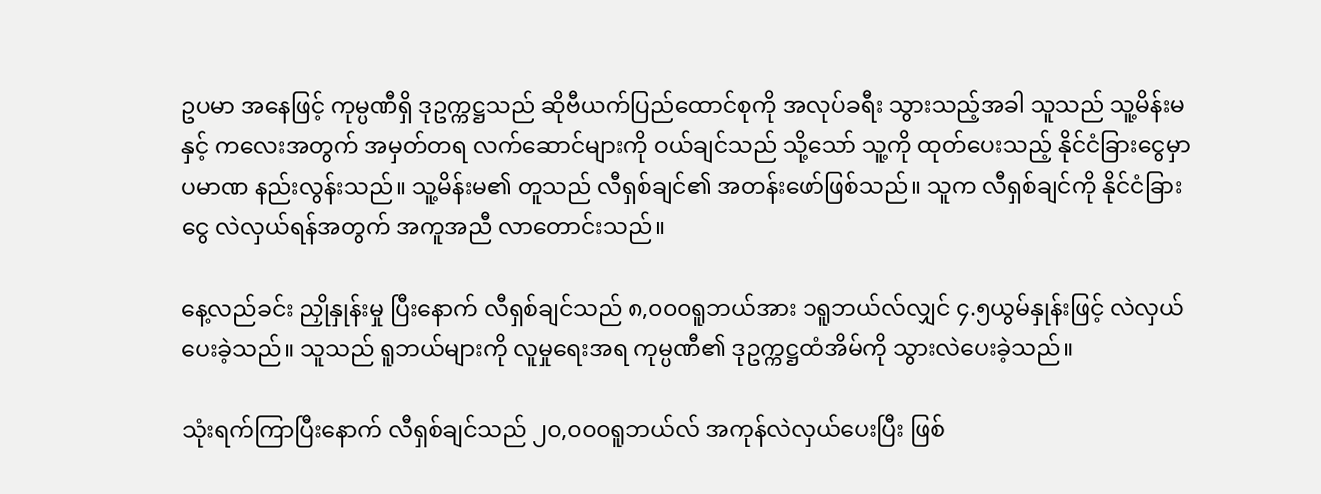ဥပမာ အနေဖြင့် ကုမ္ပဏီရှိ ဒုဥက္ကဋ္ဌသည် ဆိုဗီယက်ပြည်ထောင်စုကို အလုပ်ခရီး သွားသည့်အခါ သူသည် သူ့မိန်းမနှင့် ကလေးအတွက် အမှတ်တရ လက်ဆောင်များကို ဝယ်ချင်သည် သို့သော် သူ့ကို ထုတ်ပေးသည့် နိုင်ငံခြားငွေမှာ ပမာဏ နည်းလွန်းသည်။ သူ့မိန်းမ၏ တူသည် လီရှစ်ချင်၏ အတန်းဖော်ဖြစ်သည်။ သူက လီရှစ်ချင်ကို နိုင်ငံခြားငွေ လဲလှယ်ရန်အတွက် အကူအညီ လာတောင်းသည်။

နေ့လည်ခင်း ညှိုနှုန်းမှု ပြီးနောက် လီရှစ်ချင်သည် ၈,၀၀၀ရူဘယ်အား ၁ရူဘယ်လ်လျှင် ၄.၅ယွမ်နှုန်းဖြင့် လဲလှယ်ပေးခဲ့သည်။ သူသည် ရူဘယ်များကို လူမှုရေးအရ ကုမ္ပဏီ၏ ဒုဥက္ကဋ္ဌထံအိမ်ကို သွားလဲပေးခဲ့သည်။

သုံးရက်ကြာပြီးနောက် လီရှစ်ချင်သည် ၂၀,၀၀၀ရူဘယ်လ် အကုန်လဲလှယ်ပေးပြီး ဖြစ်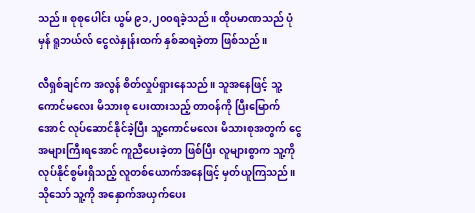သည်။ စုစုပေါင်း ယွမ် ၉၁,၂၀၀ရခဲ့သည်။ ထိုပမာဏသည် ပုံမှန် ရူဘယ်လ် ငွေလဲနှုန်းထက် နှစ်ဆရခဲ့တာ ဖြစ်သည်။

လီရှစ်ချင်က အလွန် စိတ်လှုပ်ရှားနေသည်။ သူအနေဖြင့် သူ့ကောင်မလေး မိသားစု ပေးထားသည့် တာဝန်ကို ပြီးမြောက်အောင် လုပ်ဆောင်နိုင်ခဲ့ပြီး သူ့ကောင်မလေး မိသားစုအတွက် ငွေအများကြီးရအောင် ကူညီပေးခဲ့တာ ဖြစ်ပြီး လူများစွာက သူ့ကို လုပ်နိုင်စွမ်းရှိသည့် လူတစ်ယောက်အနေဖြင့် မှတ်ယူကြသည်။ သိုသော် သူ့ကို အနှောက်အယှက်ပေး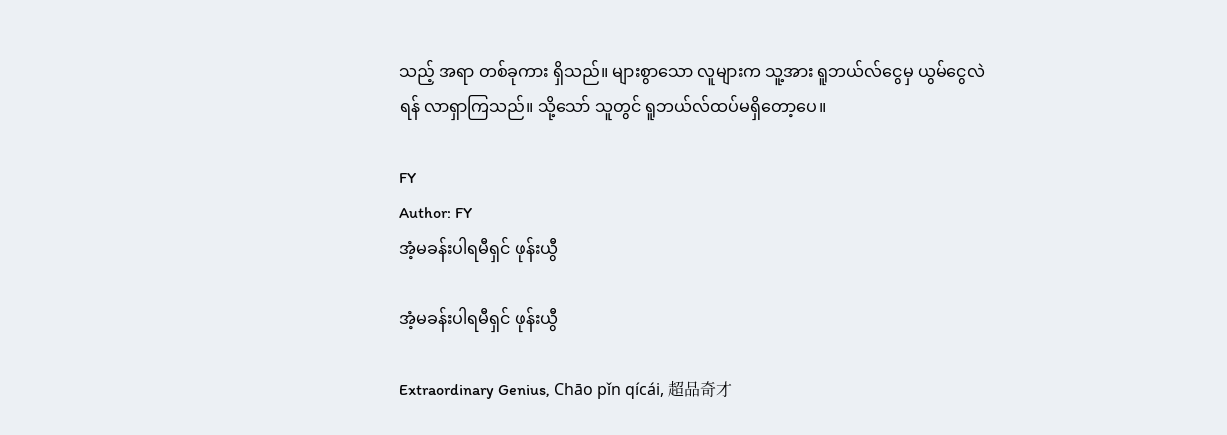သည့် အရာ တစ်ခုကား ရှိသည်။ များစွာသော လူများက သူ့အား ရူဘယ်လ်ငွေမှ ယွမ်ငွေလဲရန် လာရှာကြသည်။ သို့သော် သူတွင် ရူဘယ်လ်ထပ်မရှိတော့ပေ။

FY
Author: FY
အံ့မခန်းပါရမီရှင် ဖုန်းယွီ

အံ့မခန်းပါရမီရှင် ဖုန်းယွီ

Extraordinary Genius, Chāo pǐn qícái, 超品奇才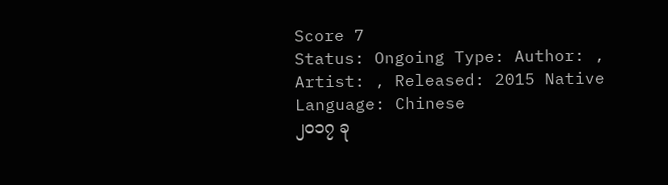Score 7
Status: Ongoing Type: Author: , Artist: , Released: 2015 Native Language: Chinese
၂၀၁၇ ခု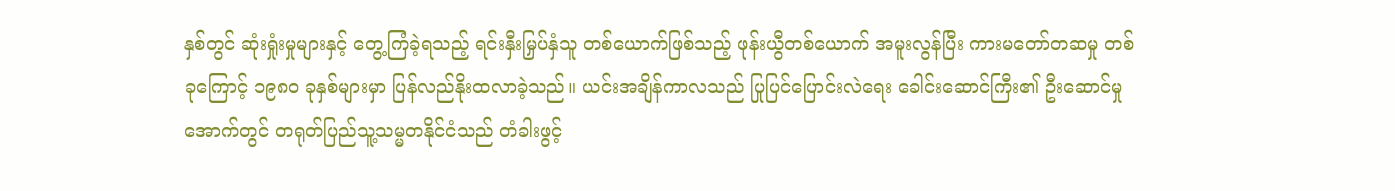နှစ်တွင် ဆုံးရှုံးမှုများနှင့် တွေ့ကြံခဲ့ရသည့် ရင်းနှီးမြှပ်နှံသူ တစ်ယောက်ဖြစ်သည့် ဖုန်းယွီတစ်ယောက် အမူးလွန်ပြီး ကားမတော်တဆမှု တစ်ခုကြောင့် ၁၉၈၀ ခုနှစ်များမှာ ပြန်လည်နိုးထလာခဲ့သည်။ ယင်းအချိန်ကာလသည် ပြုပြင်ပြောင်းလဲရေး ခေါင်းဆောင်ကြီး၏ ဦးဆောင်မှုအောက်တွင် တရုတ်ပြည်သူ့သမ္မတနိုင်ငံသည် တံခါးဖွင့်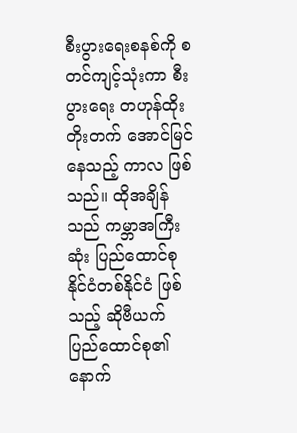စီးပွားရေးစနစ်ကို စတင်ကျင့်သုံးကာ စီးပွားရေး တဟုန်ထိုး တိုးတက် အောင်မြင်နေသည့် ကာလ ဖြစ်သည်။ ထိုအချိန်သည် ကမ္ဘာအကြီးဆုံး ပြည်ထောင်စု နိုင်ငံတစ်နိုင်ငံ ဖြစ်သည့် ဆိုဗီယက် ပြည်ထောင်စု၏ နောက်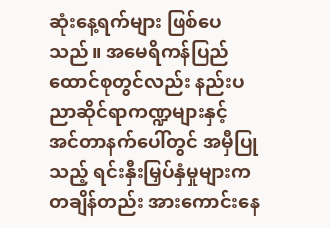ဆုံးနေ့ရက်များ ဖြစ်ပေသည်။ အမေရိကန်ပြည်ထောင်စုတွင်လည်း နည်းပညာဆိုင်ရာကဏ္ဍများနှင့် အင်တာနက်ပေါ်တွင် အမှီပြုသည့် ရင်းနှီးမြှပ်နှံမှုများက တချိန်တည်း အားကောင်းနေ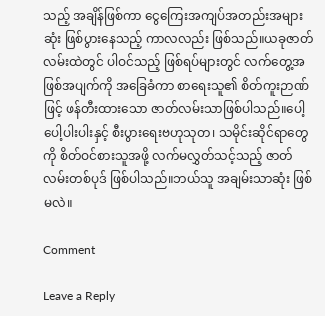သည့် အချိန်ဖြစ်ကာ ငွေကြေးအကျပ်အတည်းအများဆုံး ဖြစ်ပွားနေသည့် ကာလလည်း ဖြစ်သည်။ယခုဇာတ်လမ်းထဲတွင် ပါဝင်သည့် ဖြစ်ရပ်များတွင် လက်တွေ့အဖြစ်အပျက်ကို အခြေခံကာ စာရေးသူ၏ စိတ်ကူးဉာဏ်ဖြင့် ဖန်တီးထားသော ဇာတ်လမ်းသာဖြစ်ပါသည်။ပေါ့ပေါ့ပါးပါးနှင့် စီးပွားရေးဗဟုသုတ၊ သမိုင်းဆိုင်ရာတွေကို စိတ်ဝင်စားသူအဖို့ လက်မလွှတ်သင့်သည့် ဇာတ်လမ်းတစ်ပုဒ် ဖြစ်ပါသည်။ဘယ်သူ အချမ်းသာဆုံး ဖြစ်မလဲ။

Comment

Leave a Reply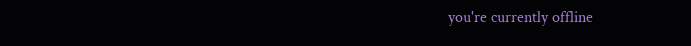you're currently offline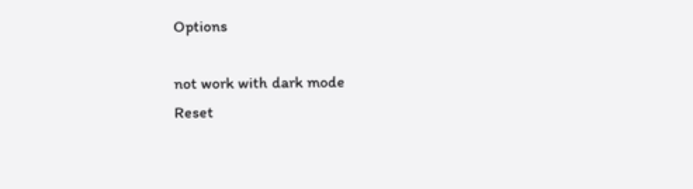Options

not work with dark mode
Reset